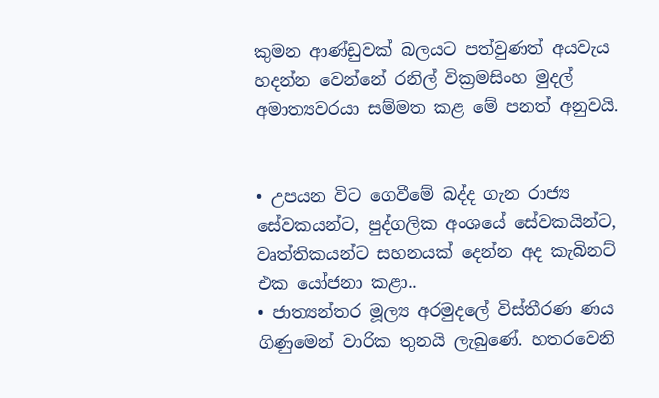කුමන ආණ්ඩුවක් බලයට පත්වුණත් අයවැය හදන්න වෙන්නේ රනිල් වික්‍රමසිංහ මුදල් අමාත්‍යවරයා සම්මත කළ මේ පනත් අනුවයි.


• උපයන විට ගෙවීමේ බද්ද ගැන රාජ්‍ය සේවකයන්ට, පුද්ගලික අංශයේ සේවකයින්ට, වෘත්තිකයන්ට සහනයක් දෙන්න අද කැබිනට් එක යෝජනා කළා..
• ජාත්‍යන්තර මූල්‍ය අරමුදලේ විස්තීරණ ණය ගිණුමෙන් වාරික තුනයි ලැබුණේ. හතරවෙනි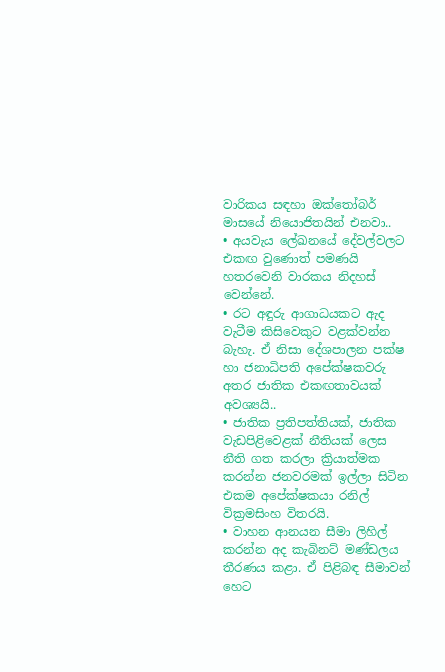වාරිකය සඳහා ඔක්තෝබර් මාසයේ නියොජිතයින් එනවා..
• අයවැය ලේඛනයේ දේවල්වලට එකඟ වුණොත් පමණයි හතරවෙනි වාරකය නිදහස් වෙන්නේ.
• රට අඳුරු ආගාධයකට ඇද වැටීම කිසිවෙකුට වළක්වන්න බැහැ. ඒ නිසා දේශපාලන පක්ෂ හා ජනාධිපති අපේක්ෂකවරු අතර ජාතික එකඟතාවයක් අවශ්‍යයි..
• ජාතික ප්‍රතිපත්තියක්, ජාතික වැඩපිළිවෙළක් නීතියක් ලෙස නීති ගත කරලා ක්‍රියාත්මක කරන්න ජනවරමක් ඉල්ලා සිටින එකම අපේක්ෂකයා රනිල් වික්‍රමසිංහ විතරයි.
• වාහන ආනයන සීමා ලිහිල් කරන්න අද කැබිනට් මණ්ඩලය තීරණය කළා. ඒ පිළිබඳ සීමාවන් හෙට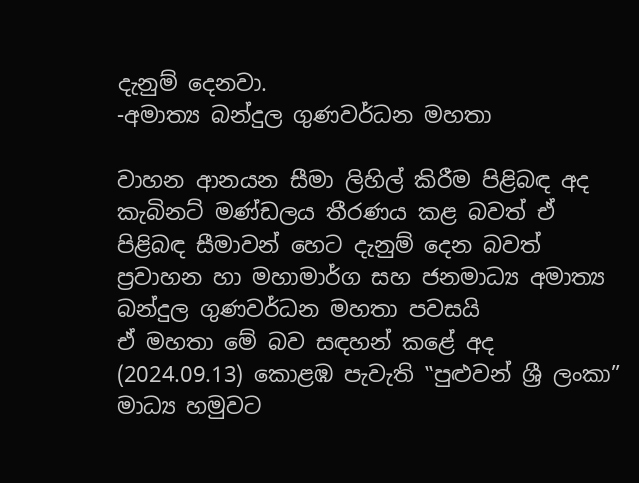දැනුම් දෙනවා.
-අමාත්‍ය බන්දුල ගුණවර්ධන මහතා

වාහන ආනයන සීමා ලිහිල් කිරීම පිළිබඳ අද කැබිනට් මණ්ඩලය තීරණය කළ බවත් ඒ පිළිබඳ සීමාවන් හෙට දැනුම් දෙන බවත් ප්‍රවාහන හා මහාමාර්ග සහ ජනමාධ්‍ය අමාත්‍ය බන්දුල ගුණවර්ධන මහතා පවසයි
ඒ මහතා මේ බව සඳහන් කළේ අද (2024.09.13) කොළඹ පැවැති ‟පුළුවන් ශ්‍රී ලංකා” මාධ්‍ය හමුවට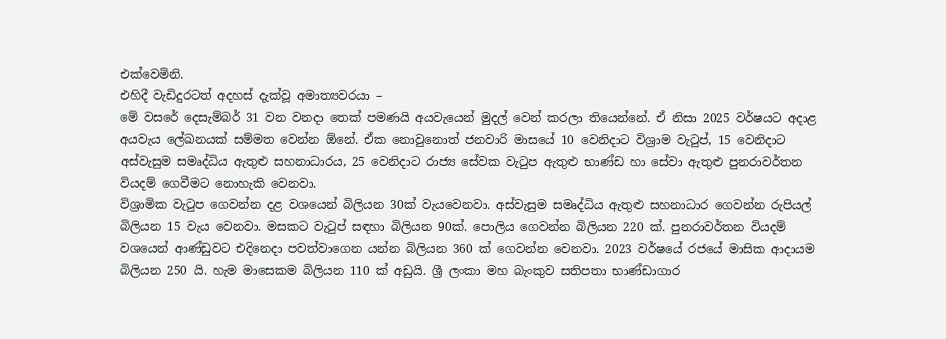එක්වෙමිනි.
එහිදී වැඩිදුරටත් අදහස් දැක්වූ අමාත්‍යවරයා –
මේ වසරේ දෙසැම්බර් 31 වන වනදා තෙක් පමණයි අයවැයෙන් මුදල් වෙන් කරලා තියෙන්නේ. ඒ නිසා 2025 වර්ෂයට අදාළ අයවැය ලේඛනයක් සම්මත වෙන්න ඕනේ. ඒක නොවුනොත් ජනවාරි මාසයේ 10 වෙනිදාට විශ්‍රාම වැටුප්, 15 වෙනිදාට අස්වැසුම සමෘද්ධිය ඇතුළු සහනාධාරය, 25 වෙනිදාට රාජ්‍ය සේවක වැටුප ඇතුළු භාණ්ඩ හා සේවා ඇතුළු පුනරාවර්තන වියදම් ගෙවීමට නොහැකි වෙනවා.
විශ්‍රාමික වැටුප ගෙවන්න දළ වශයෙන් බිලියන 30ක් වැයවෙනවා. අස්වැසුම සමෘද්ධිය ඇතුළු සහනාධාර ගෙවන්න රුපියල් බිලියන 15 වැය වෙනවා. මසකට වැටුප් සඳහා බිලියන 90ක්. පොලිය ගෙවන්න බිලියන 220 ක්. පුනරාවර්තන වියදම් වශයෙන් ආණ්ඩුවට එදිනෙදා පවත්වාගෙන යන්න බිලියන 360 ක් ගෙවන්න වෙනවා. 2023 වර්ෂයේ රජයේ මාසික ආදායම බිලියන 250 යි. හැම මාසෙකම බිලියන 110 ක් අඩුයි. ශ්‍රී ලංකා මහ බැංකුව සතිපතා භාණ්ඩාගාර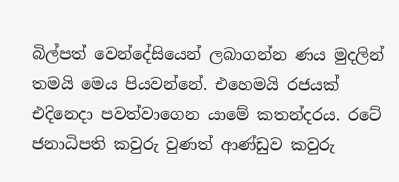බිල්පත් වෙන්දේසියෙන් ලබාගන්න ණය මුදලින් තමයි මෙය පියවන්නේ. එහෙමයි රජයක් එදිනෙදා පවත්වාගෙන යාමේ කතන්දරය. රටේ ජනාධිපති කවුරු වුණත් ආණ්ඩුව කවුරු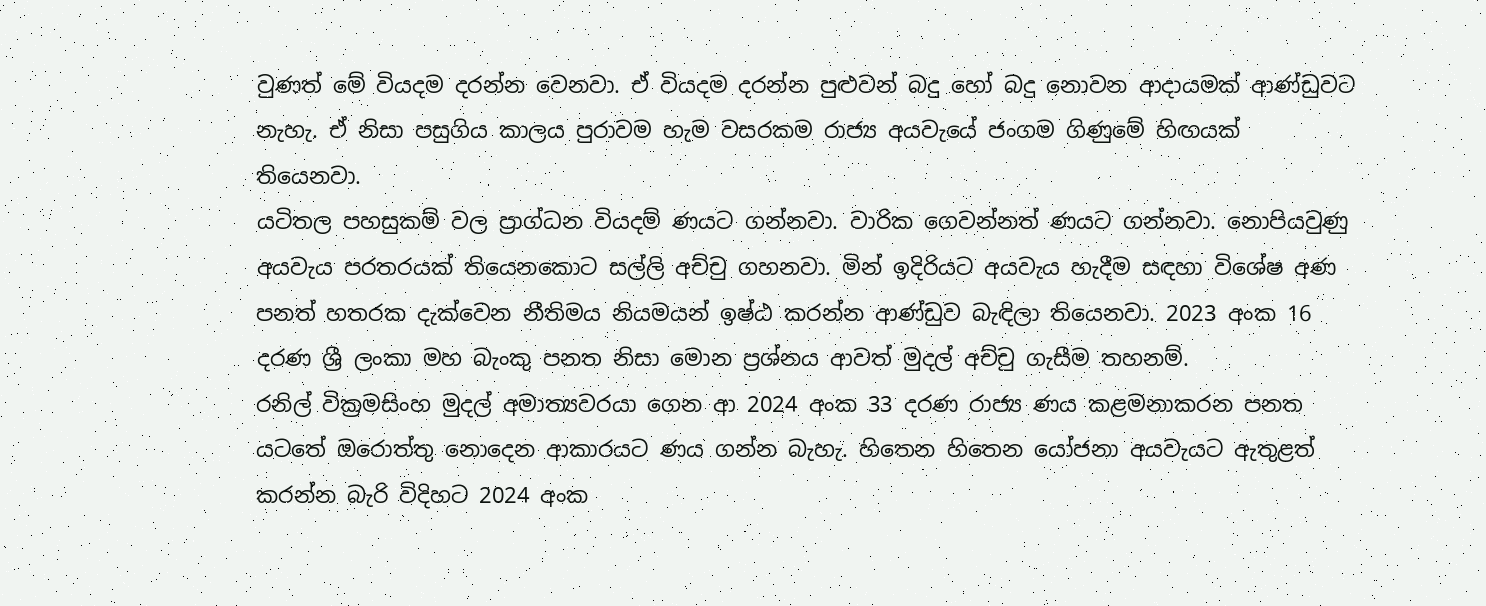වුණත් මේ වියදම දරන්න වෙනවා. ඒ වියදම දරන්න පුළුවන් බදු හෝ බදු නොවන ආදායමක් ආණ්ඩුවට නැහැ. ඒ නිසා පසුගිය කාලය පුරාවම හැම වසරකම රාජ්‍ය අයවැයේ ජංගම ගිණුමේ හිඟයක් තියෙනවා.
යටිතල පහසුකම් වල ප්‍රාග්ධන වියදම් ණයට ගන්නවා. වාරික ගෙවන්නත් ණයට ගන්නවා. නොපියවුණු අයවැය පරතරයක් තියෙනකොට සල්ලි අච්චු ගහනවා. මින් ඉදිරියට අයවැය හැදීම සඳහා විශේෂ අණ පනත් හතරක දැක්වෙන නීතිමය නියමයන් ඉෂ්ඨ කරන්න ආණ්ඩුව බැඳිලා තියෙනවා. 2023 අංක 16 දරණ ශ්‍රී ලංකා මහ බැංකු පනත නිසා මොන ප්‍රශ්නය ආවත් මුදල් අච්චු ගැසීම තහනම්.
රනිල් වික්‍රමසිංහ මුදල් අමාත්‍යවරයා ගෙන ආ 2024 අංක 33 දරණ රාජ්‍ය ණය කළමනාකරන පනත යටතේ ඔරොත්තු නොදෙන ආකාරයට ණය ගන්න බැහැ. හිතෙන හිතෙන යෝජනා අයවැයට ඇතුළත් කරන්න බැරි විදිහට 2024 අංක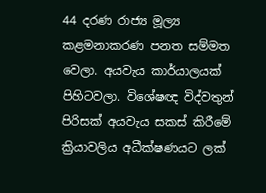44 දරණ රාජ්‍ය මූල්‍ය කළමනාකරණ පනත සම්මත වෙලා. අයවැය කාර්යාලයක් පිහිටවලා. විශේෂඥ විද්වතුන් පිරිසක් අයවැය සකස් කිරීමේ ක්‍රියාවලිය අධීක්ෂණයට ලක්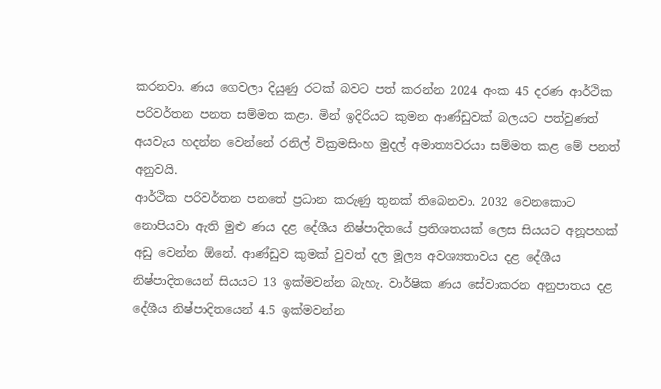කරනවා. ණය ගෙවලා දියුණු රටක් බවට පත් කරන්න 2024 අංක 45 දරණ ආර්ථික පරිවර්තන පනත සම්මත කළා. මින් ඉදිරියට කුමන ආණ්ඩුවක් බලයට පත්වුණත් අයවැය හදන්න වෙන්නේ රනිල් වික්‍රමසිංහ මුදල් අමාත්‍යවරයා සම්මත කළ මේ පනත් අනුවයි.
ආර්ථික පරිවර්තන පනතේ ප්‍රධාන කරුණු තුනක් තිබෙනවා. 2032 වෙනකොට නොපියවා ඇති මුළු ණය දළ දේශීය නිෂ්පාදිතයේ ප්‍රතිශතයක් ලෙස සියයට අනූපහක් අඩු වෙන්න ඕනේ. ආණ්ඩුව කුමක් වුවත් දල මූල්‍ය අවශ්‍යතාවය දළ දේශීය නිෂ්පාදිතයෙන් සියයට 13 ඉක්මවන්න බැහැ. වාර්ෂික ණය සේවාකරන අනුපාතය දළ දේශීය නිෂ්පාදිතයෙන් 4.5 ඉක්මවන්න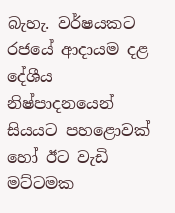බැහැ. වර්ෂයකට රජයේ ආදායම දළ දේශීය නිෂ්පාදනයෙන් සියයට පහළොවක් හෝ ඊට වැඩි මට්ටමක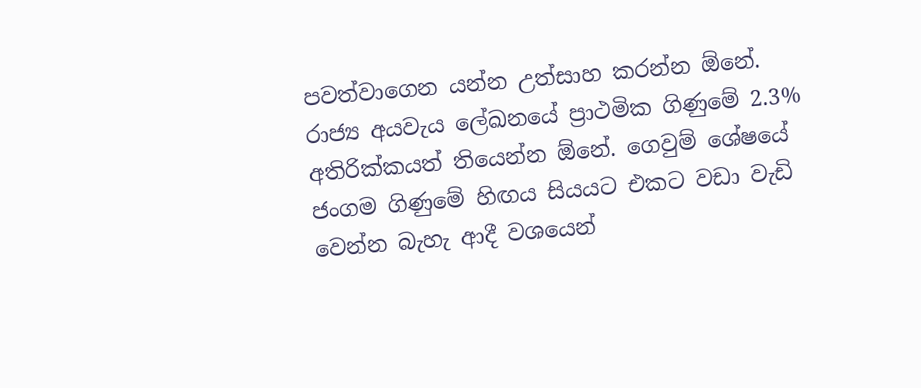පවත්වාගෙන යන්න උත්සාහ කරන්න ඕනේ. රාජ්‍ය අයවැය ලේඛනයේ ප්‍රාථමික ගිණුමේ 2.3% අතිරික්කයත් තියෙන්න ඕනේ. ගෙවුම් ශේෂයේ ජංගම ගිණුමේ හිඟය සියයට එකට වඩා වැඩි වෙන්න බැහැ ආදී වශයෙන්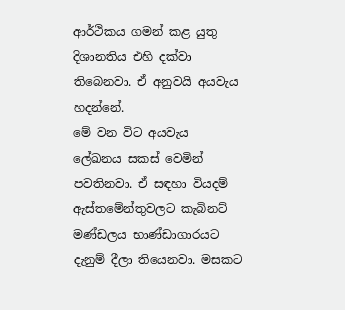ආර්ථිකය ගමන් කළ යුතු දිශානතිය එහි දක්වා තිබෙනවා. ඒ අනුවයි අයවැය හදන්නේ.
මේ වන විට අයවැය ලේඛනය සකස් වෙමින් පවතිනවා. ඒ සඳහා වියදම් ඇස්තමේන්තුවලට කැබිනට් මණ්ඩලය භාණ්ඩාගාරයට දැනුම් දීලා තියෙනවා. මසකට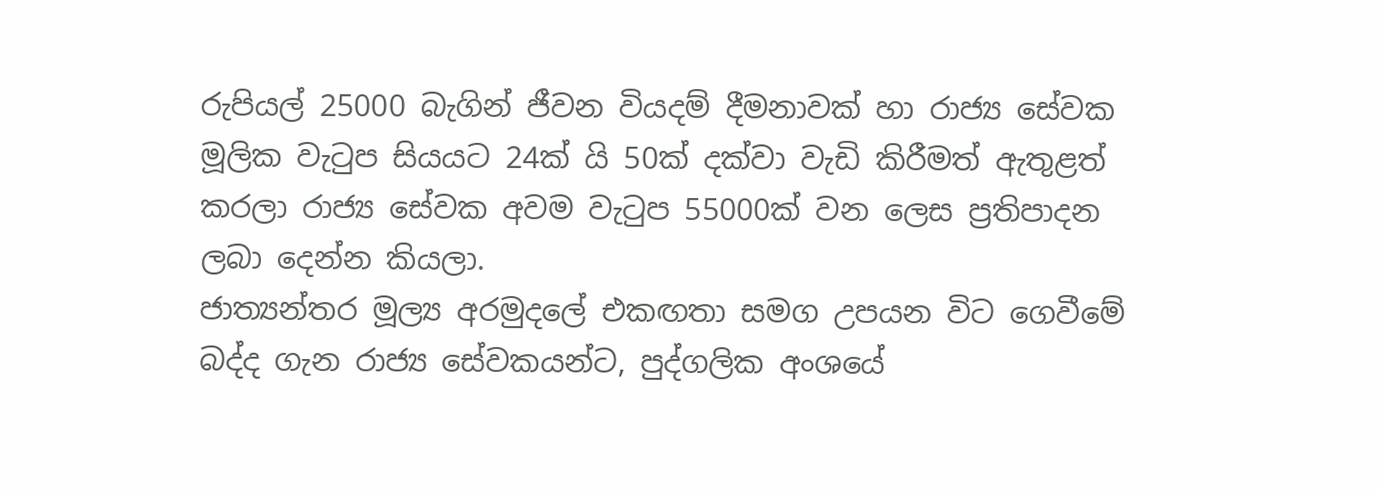රුපියල් 25000 බැගින් ජීවන වියදම් දීමනාවක් හා රාජ්‍ය සේවක මූලික වැටුප සියයට 24ක් යි 50ක් දක්වා වැඩි කිරීමත් ඇතුළත් කරලා රාජ්‍ය සේවක අවම වැටුප 55000ක් වන ලෙස ප්‍රතිපාදන ලබා දෙන්න කියලා.
ජාත්‍යන්තර මූල්‍ය අරමුදලේ එකඟතා සමග උපයන විට ගෙවීමේ බද්ද ගැන රාජ්‍ය සේවකයන්ට, පුද්ගලික අංශයේ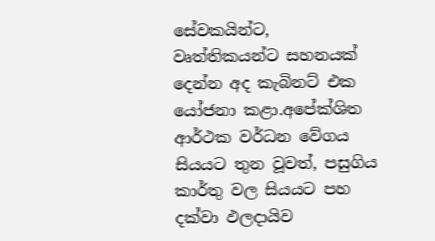සේවකයින්ට, වෘත්තිකයන්ට සහනයක් දෙන්න අද කැබිනට් එක යෝජනා කළා.අපේක්ශිත ආර්ථක වර්ධන වේගය සියයට තුන වූවත්, පසුගිය කාර්තු වල සියයට පහ දක්වා ඵලදායිව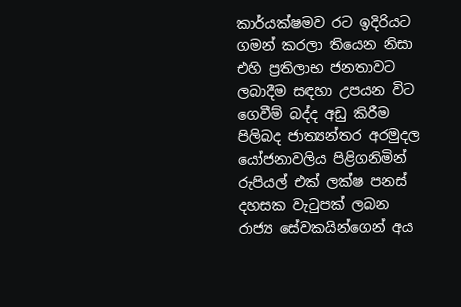කාර්යක්ෂමව රට ඉදිරියට ගමන් කරලා තියෙන නිසා එහි ප්‍රතිලාභ ජනතාවට ලබාදීම සඳහා උපයන විට ගෙවීම් බද්ද අඩු කිරීම පිලිබද ජාත්‍යන්තර අරමුදල යෝජනාවලිය පිළිගනිමින් රුපියල් එක් ලක්ෂ පනස් දහසක වැටුපක් ලබන රාජ්‍ය සේවකයින්ගෙන් අය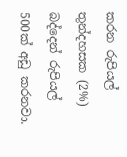කරන රුපියල් තුන්දහසක (2%) බද්දෙන් රුපියල් 500ක් අඩු කරනවා.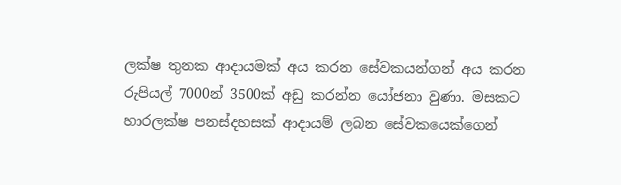ලක්ෂ තුනක ආදායමක් අය කරන සේවකයන්ගන් අය කරන රුපියල් 7000න් 3500ක් අඩු කරන්න යෝජනා වුණා. මසකට හාරලක්ෂ පනස්දහසක් ආදායම් ලබන සේවකයෙක්ගෙන්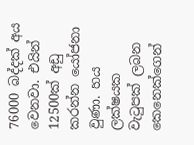76000 බද්දක් අය වෙනවා. එයින් 12500ක් අඩු කරන්න යෝජනා වුණා. හය ලක්ෂයක වැටුපක් ලබන කෙනෙක්ගෙන්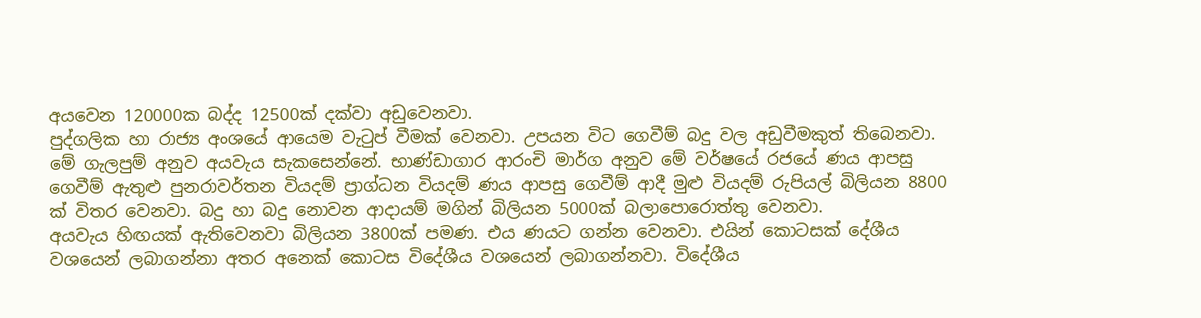අයවෙන 120000ක බද්ද 12500ක් දක්වා අඩුවෙනවා.
පුද්ගලික හා රාජ්‍ය අංශයේ ආයෙම වැටුප් වීමක් වෙනවා. උපයන විට ගෙවීම් බදු වල අඩුවීමකුත් තිබෙනවා. මේ ගැලපුම් අනුව අයවැය සැකසෙන්නේ. භාණ්ඩාගාර ආරංචි මාර්ග අනුව මේ වර්ෂයේ රජයේ ණය ආපසු ගෙවීම් ඇතුළු පුනරාවර්තන වියදම් ප්‍රාග්ධන වියදම් ණය ආපසු ගෙවීම් ආදී මුළු වියදම් රුපියල් බිලියන 8800 ක් විතර වෙනවා. බදු හා බදු නොවන ආදායම් මගින් බිලියන 5000ක් බලාපොරොත්තු වෙනවා.
අයවැය හිඟයක් ඇතිවෙනවා බිලියන 3800ක් පමණ. එය ණයට ගන්න වෙනවා. එයින් කොටසක් දේශීය වශයෙන් ලබාගන්නා අතර අනෙක් කොටස විදේශීය වශයෙන් ලබාගන්නවා. විදේශීය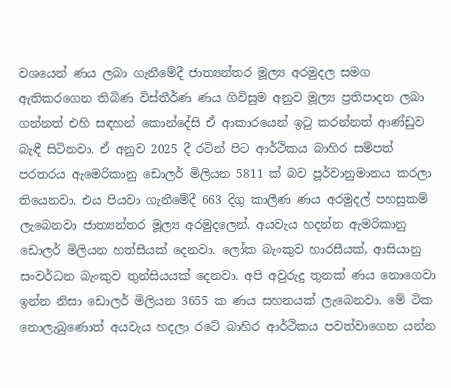වශයෙන් ණය ලබා ගැනීමේදී ජාත්‍යන්තර මූල්‍ය අරමුදල සමග ඇතිකරගෙන තිබිණ විස්තීර්ණ ණය ගිවිසුම අනුව මූල්‍ය ප්‍රතිපාදන ලබා ගන්නත් එහි සඳහන් කොන්දේසි ඒ ආකාරයෙන් ඉටු කරන්නත් ආණ්ඩුව බැඳී සිටිනවා. ඒ අනුව 2025 දී රටින් පිට ආර්ථිකය බාහිර සම්පත් පරතරය ඇමෙරිකානු ඩොලර් මිලියන 5811 ක් බව පූර්වානුමානය කරලා තියෙනවා. එය පියවා ගැනීමේදී 663 දිගු කාලීණ ණය අරමුදල් පහසුකම් ලැබෙනවා ජාත්‍යන්තර මූල්‍ය අරමුදලෙන්. අයවැය හදන්න ඇමරිකානු ඩොලර් මිලියන හත්සීයක් දෙනවා. ලෝක බැංකුව හාරසීයක්, ආසියානු සංවර්ධන බැංකුව තුන්සියයක් දෙනවා. අපි අවුරුදු තුනක් ණය නොගෙවා ඉන්න නිසා ඩොලර් මිලියන 3655 ක ණය සහනයක් ලැබෙනවා. මේ ටික නොලැබුණොත් අයවැය හදලා රටේ බාහිර ආර්ථිකය පවත්වාගෙන යන්න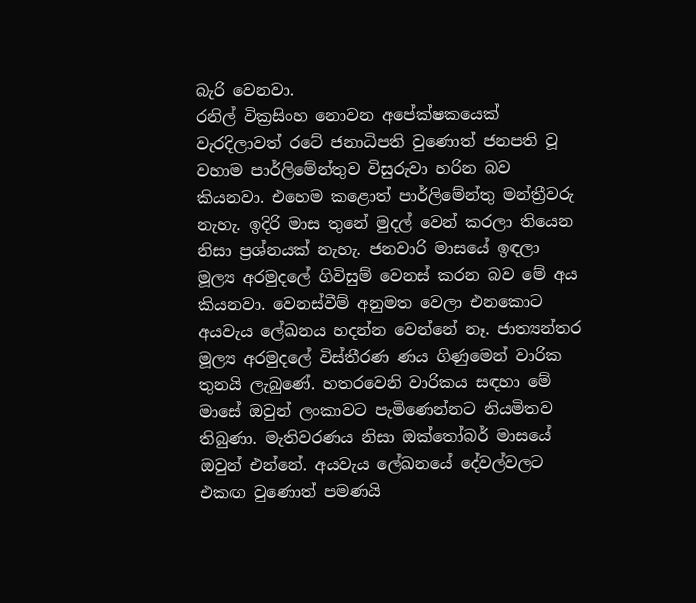බැරි වෙනවා.
රනිල් වික්‍රසිංහ නොවන අපේක්ෂකයෙක් වැරදිලාවත් රටේ ජනාධිපති වුණොත් ජනපති වූ වහාම පාර්ලිමේන්තුව විසුරුවා හරින බව කියනවා. එහෙම කළොත් පාර්ලිමේන්තු මන්ත්‍රීවරු නැහැ. ඉදිරි මාස තුනේ මුදල් වෙන් කරලා තියෙන නිසා ප්‍රශ්නයක් නැහැ. ජනවාරි මාසයේ ඉඳලා මූල්‍ය අරමුදලේ ගිවිසුම් වෙනස් කරන බව මේ අය කියනවා. වෙනස්වීම් අනුමත වෙලා එනකොට අයවැය ලේඛනය හදන්න වෙන්නේ නෑ. ජාත්‍යන්තර මූල්‍ය අරමුදලේ විස්තීරණ ණය ගිණුමෙන් වාරික තුනයි ලැබුණේ. හතරවෙනි වාරිකය සඳහා මේ මාසේ ඔවුන් ලංකාවට පැමිණෙන්නට නියමිතව තිබුණා. මැතිවරණය නිසා ඔක්තෝබර් මාසයේ ඔවුන් එන්නේ. අයවැය ලේඛනයේ දේවල්වලට එකඟ වුණොත් පමණයි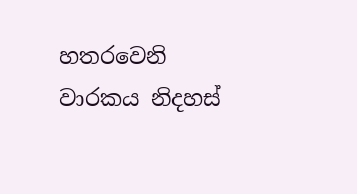හතරවෙනි වාරකය නිදහස්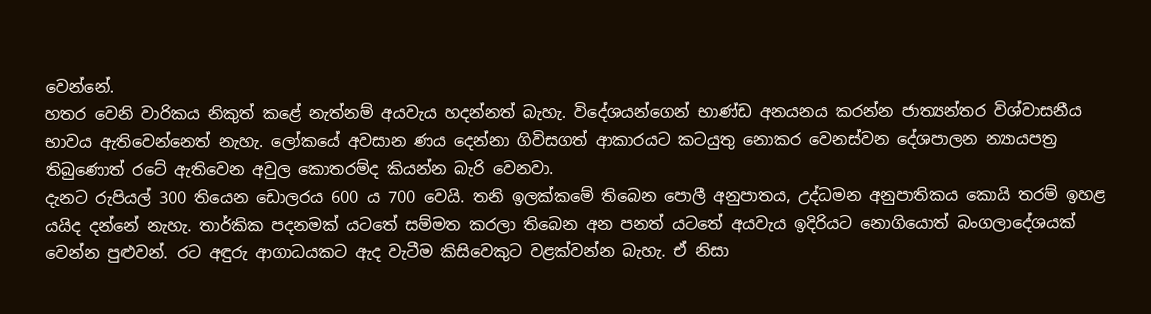වෙන්නේ.
හතර වෙනි වාරිකය නිකුත් කළේ නැත්නම් අයවැය හදන්නත් බැහැ. විදේශයන්ගෙන් භාණ්ඩ අනයනය කරන්න ජාත්‍යන්තර විශ්වාසනීය භාවය ඇතිවෙන්නෙත් නැහැ. ලෝකයේ අවසාන ණය දෙන්නා ගිවිසගත් ආකාරයට කටයුතු නොකර වෙනස්වන දේශපාලන න්‍යායපත්‍ර තිබුණොත් රටේ ඇතිවෙන අවුල කොතරම්ද කියන්න බැරි වෙනවා.
දැනට රුපියල් 300 තියෙන ඩොලරය 600 ය 700 වෙයි. තනි ඉලක්කමේ තිබෙන පොලී අනුපාතය, උද්ධමන අනුපාතිකය කොයි තරම් ඉහළ යයිද දන්නේ නැහැ. තාර්කික පදනමක් යටතේ සම්මත කරලා තිබෙන අන පනත් යටතේ අයවැය ඉදිරියට නොගියොත් බංගලාදේශයක් වෙන්න පුළුවන්. රට අඳුරු ආගාධයකට ඇද වැටීම කිසිවෙකුට වළක්වන්න බැහැ. ඒ නිසා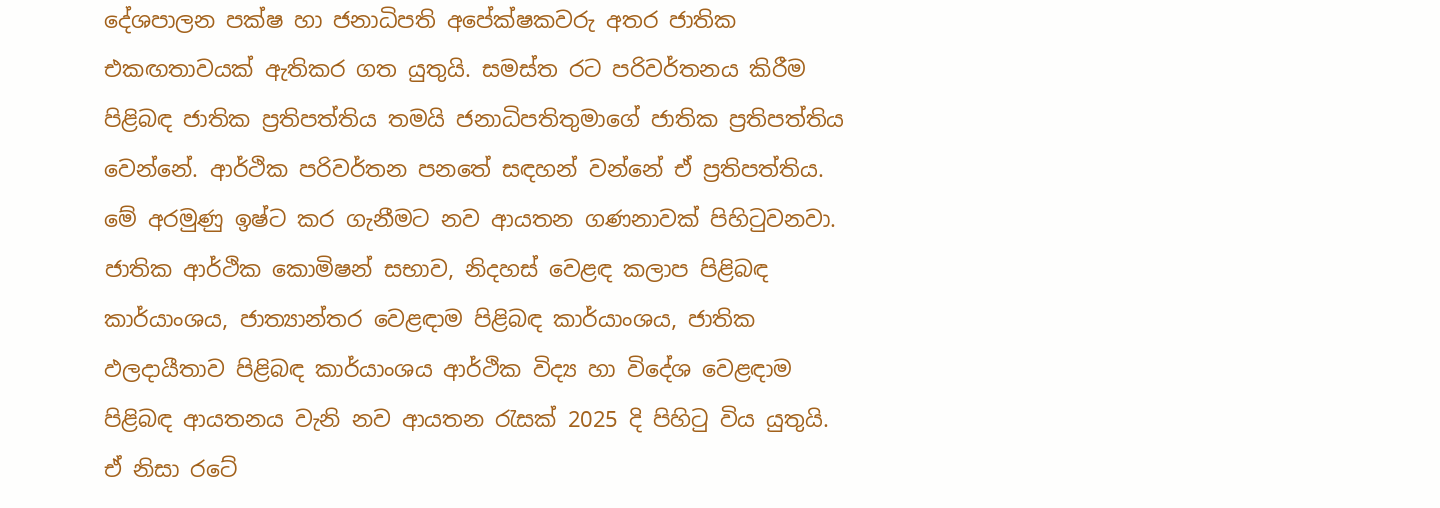දේශපාලන පක්ෂ හා ජනාධිපති අපේක්ෂකවරු අතර ජාතික එකඟතාවයක් ඇතිකර ගත යුතුයි. සමස්ත රට පරිවර්තනය කිරීම පිළිබඳ ජාතික ප්‍රතිපත්තිය තමයි ජනාධිපතිතුමාගේ ජාතික ප්‍රතිපත්තිය වෙන්නේ. ආර්ථික පරිවර්තන පනතේ සඳහන් වන්නේ ඒ ප්‍රතිපත්තිය. මේ අරමුණු ඉෂ්ට කර ගැනීමට නව ආයතන ගණනාවක් පිහිටුවනවා. ජාතික ආර්ථික කොමිෂන් සභාව, නිදහස් වෙළඳ කලාප පිළිබඳ කාර්යාංශය, ජාත්‍යාන්තර වෙළඳාම පිළිබඳ කාර්යාංශය, ජාතික ඵලදායීතාව පිළිබඳ කාර්යාංශය ආර්ථික විද්‍ය හා විදේශ වෙළඳාම පිළිබඳ ආයතනය වැනි නව ආයතන රැසක් 2025 දි පිහිටු විය යුතුයි.
ඒ නිසා රටේ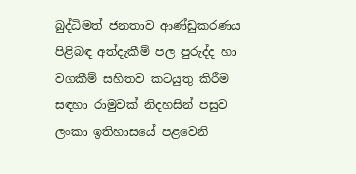බුද්ධිමත් ජනතාව ආණ්ඩුකරණය පිළිබඳ අත්දැකීම් පල පුරුද්ද හා වගකීම් සහිතව කටයුතු කිරීම සඳහා රාමුවක් නිදහසින් පසුව ලංකා ඉතිහාසයේ පළවෙනි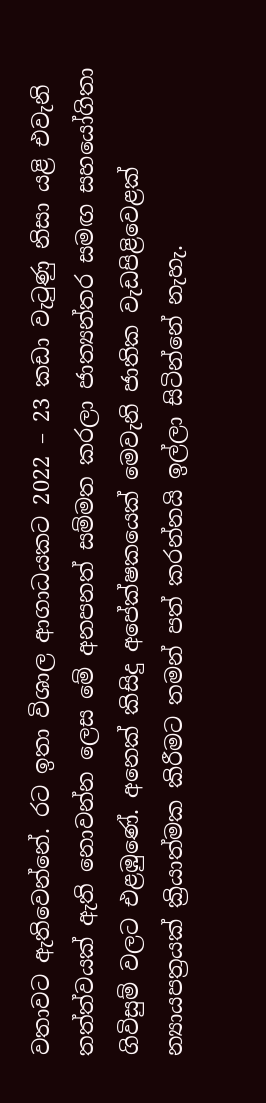වතාවට ඇතිවෙන්නේ. රට ඉතා විශාල ආගාධයකට 2022 – 23 කඩා වැටුණු නිසා යළි එවැනි තත්ත්වයක් ඇති නොවන්න ලෙස මේ අනපනත් සම්මත කරලා ජාත්‍යන්තර සමඟ සහයෝගිතා ගිවිසුම් වලට එළඹුණේ. අනෙක් කිසිදු අපේක්ෂකයෙක් මෙවැනි ජාතික වැඩපිළිවෙළක් න්‍යායපත්‍රයක් ක්‍රියාත්මක කිරීමට තමන් පත් කරන්නයි ඉල්ලා සිටින්නේ නැහැ.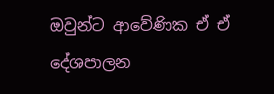ඔවුන්ට ආවේණික ඒ ඒ දේශපාලන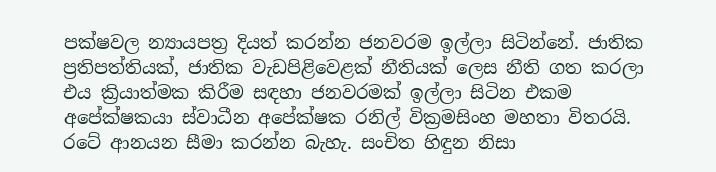පක්ෂවල න්‍යායපත්‍ර දියත් කරන්න ජනවරම ඉල්ලා සිටින්නේ. ජාතික ප්‍රතිපත්තියක්, ජාතික වැඩපිළිවෙළක් නීතියක් ලෙස නීති ගත කරලා එය ක්‍රියාත්මක කිරීම සඳහා ජනවරමක් ඉල්ලා සිටින එකම අපේක්ෂකයා ස්වාධීන අපේක්ෂක රනිල් වික්‍රමසිංහ මහතා විතරයි.
රටේ ආනයන සීමා කරන්න බැහැ. සංචිත හිඳුන නිසා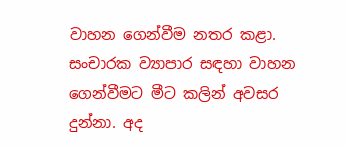වාහන ගෙන්වීම නතර කළා. සංචාරක ව්‍යාපාර සඳහා වාහන ගෙන්වීමට මීට කලින් අවසර දුන්නා. අද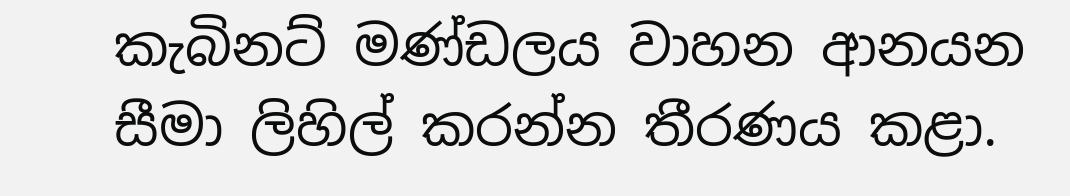කැබිනට් මණ්ඩලය වාහන ආනයන සීමා ලිහිල් කරන්න තීරණය කළා.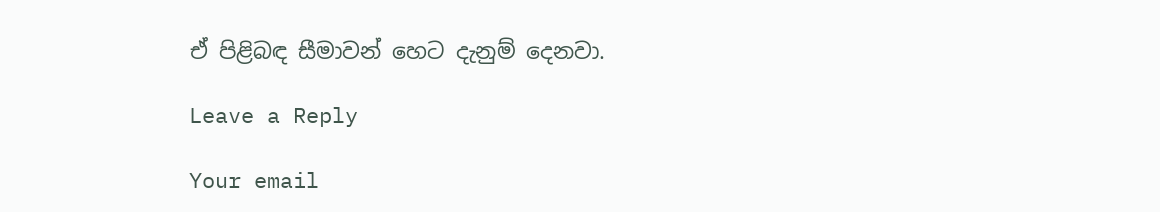ඒ පිළිබඳ සීමාවන් හෙට දැනුම් දෙනවා.

Leave a Reply

Your email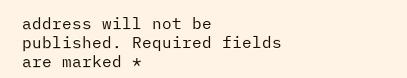address will not be published. Required fields are marked *